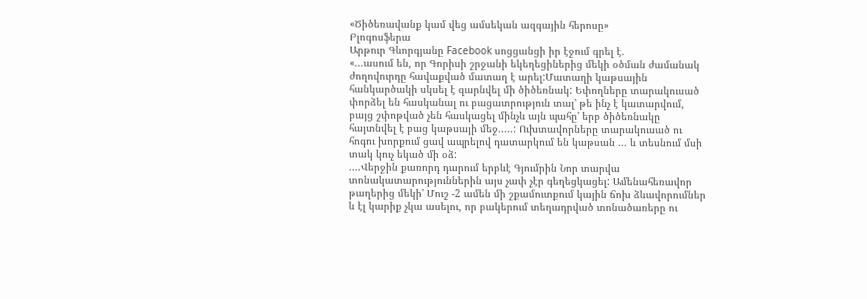«Ծիծեռավանք կամ վեց ամսեկան ազգային հերոսը»
Բլոգոսֆերա
Արթուր Գևորգյանը Facebook սոցցանցի իր էջում գրել է.
«...ասում են, որ Գորիսի շրջանի եկեղեցիներից մեկի օծման ժամանակ ժողովուրդը հավաքված մատաղ է արել:Մատաղի կաթսային հանկարծակի սկսել է զարնվել մի ծիծեռնակ: Եփողները տարակուսած փորձել են հասկանալ ու բացատրություն տալ' թե ինչ է կատարվում, բայց շփոթված չեն հասկացել մինչև այն պահը' երբ ծիծեռնակը հայտնվել է բաց կաթսայի մեջ.....: Ուխտավորները տարակուսած ու հոգու խորքում ցավ ապրելով դատարկում են կաթսան ... և տեսնում մսի տակ կուչ եկած մի օձ:
....Վերջին քառորդ դարում երբևէ Գյումրին Նոր տարվա տոնակատարություններին այս չափ չէր գեղեցկացել: Ամենահեռավոր թաղերից մեկի' Մուշ -2 ամեն մի շքամուտքում կային ճոխ ձևավորումներ և էլ կարիք չկա ասելու, որ բակերում տեղադրված տոնածառերը ու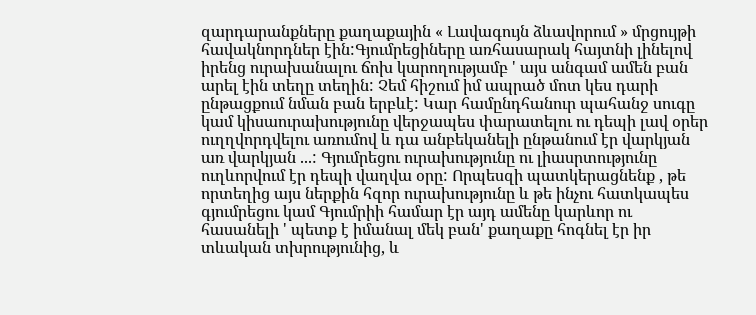զարդարանքները քաղաքային « Լավագույն ձևավորում » մրցույթի հավակնորդներ էին:Գյումրեցիները առհասարակ հայտնի լինելով իրենց ուրախանալու ճոխ կարողությամբ ' այս անգամ ամեն բան արել էին տեղը տեղին: Չեմ հիշում իմ ապրած մոտ կես դարի ընթացքում նման բան երբևէ: Կար համընդհանուր պահանջ սուգը կամ կիսաուրախությունը վերջապես փարատելու ու դեպի լավ օրեր ուղղվորդվելու առումով և դա անբեկանելի ընթանում էր վարկյան առ վարկյան ...: Գյումրեցու ուրախությունը ու լիասրտությունը ուղևորվում էր դեպի վաղվա օրը: Որպեսզի պատկերացնենք , թե որտեղից այս ներքին հզոր ուրախությունը և թե ինչու հատկապես գյումրեցու կամ Գյումրիի համար էր այդ ամենը կարևոր ու հասանելի ' պետք է իմանալ մեկ բան' քաղաքը հոգնել էր իր տևական տխրությունից, և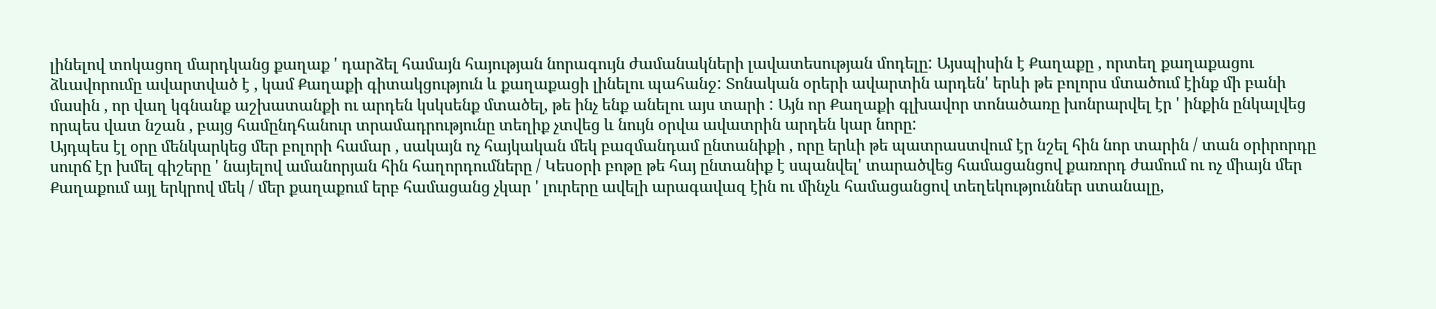լինելով տոկացող մարդկանց քաղաք ' դարձել համայն հայության նորագույն ժամանակների լավատեսության մոդելը: Այսպիսին է Քաղաքը , որտեղ քաղաքացու ձևավորումը ավարտված է , կամ Քաղաքի գիտակցություն և քաղաքացի լինելու պահանջ: Տոնական օրերի ավարտին արդեն' երևի թե բոլորս մտածում էինք մի բանի մասին , որ վաղ կգնանք աշխատանքի ու արդեն կսկսենք մտածել, թե ինչ ենք անելու այս տարի : Այն որ Քաղաքի գլխավոր տոնածառը խոնրարվել էր ' ինքին ընկալվեց որպես վատ նշան , բայց համընդհանուր տրամադրությունը տեղիք չտվեց և նույն օրվա ավատրին արդեն կար նորը:
Այդպես էլ օրը մենկարկեց մեր բոլորի համար , սակայն ոչ հայկական մեկ բազմանդամ ընտանիքի , որը երևի թե պատրաստվում էր նշել հին նոր տարին / տան օրիրորդը սուրճ էր խմել գիշերը ' նայելով ամանորյան հին հաղորդումները / Կեսօրի բոթը թե հայ ընտանիք է սպանվել' տարածվեց համացանցով քառորդ ժամում ու ոչ միայն մեր Քաղաքում այլ երկրով մեկ / մեր քաղաքում երբ համացանց չկար ' լուրերը ավելի արագավազ էին ու մինչև համացանցով տեղեկություններ ստանալը,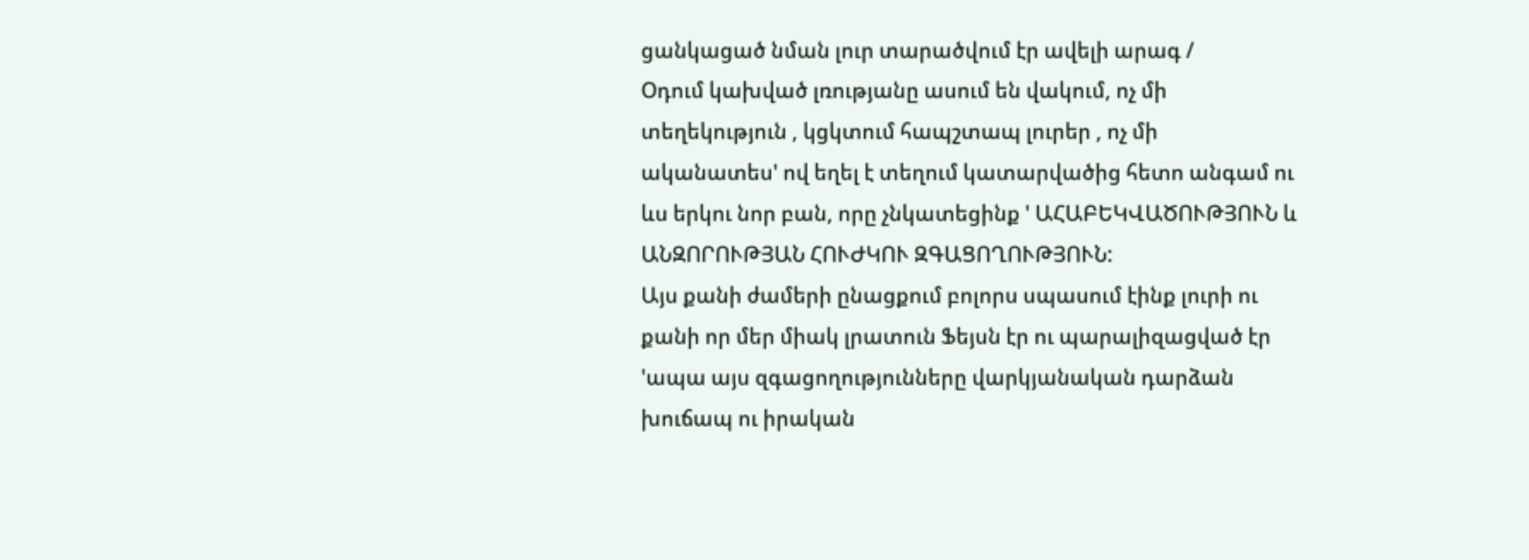ցանկացած նման լուր տարածվում էր ավելի արագ /
Օդում կախված լռությանը ասում են վակում, ոչ մի տեղեկություն , կցկտում հապշտապ լուրեր , ոչ մի ականատես' ով եղել է տեղում կատարվածից հետո անգամ ու ևս երկու նոր բան, որը չնկատեցինք ' ԱՀԱԲԵԿՎԱԾՈՒԹՅՈՒՆ և ԱՆԶՈՐՈՒԹՅԱՆ ՀՈՒԺԿՈՒ ԶԳԱՑՈՂՈՒԹՅՈՒՆ:
Այս քանի ժամերի ընացքում բոլորս սպասում էինք լուրի ու քանի որ մեր միակ լրատուն Ֆեյսն էր ու պարալիզացված էր 'ապա այս զգացողությունները վարկյանական դարձան խուճապ ու իրական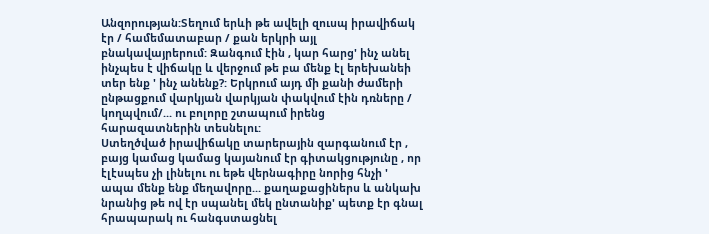Անզորության:Տեղում երևի թե ավելի զուսպ իրավիճակ էր / համեմատաբար / քան երկրի այլ բնակավայրերում: Զանգում էին , կար հարց' ինչ անել ինչպես է վիճակը և վերջում թե բա մենք էլ երեխանեի տեր ենք ' ինչ անենք?: Երկրում այդ մի քանի ժամերի ընթացքում վարկյան վարկյան փակվում էին դռները / կողպվում/... ու բոլորը շտապում իրենց հարազատներին տեսնելու:
Ստեղծված իրավիճակը տարերային զարգանում էր , բայց կամաց կամաց կայանում էր գիտակցությունը , որ էլէսպես չի լինելու ու եթե վերնագիրը նորից հնչի ' ապա մենք ենք մեղավորը... քաղաքացիներս և անկախ նրանից թե ով էր սպանել մեկ ընտանիք' պետք էր գնալ հրապարակ ու հանգստացնել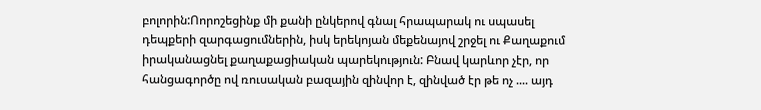բոլորին:Ոորոշեցինք մի քանի ընկերով գնալ հրապարակ ու սպասել դեպքերի զարգացումներին, իսկ երեկոյան մեքենայով շրջել ու Քաղաքում իրականացնել քաղաքացիական պարեկություն: Բնավ կարևոր չէր, որ հանցագործը ով ռուսական բազային զինվոր է, զինված էր թե ոչ .... այդ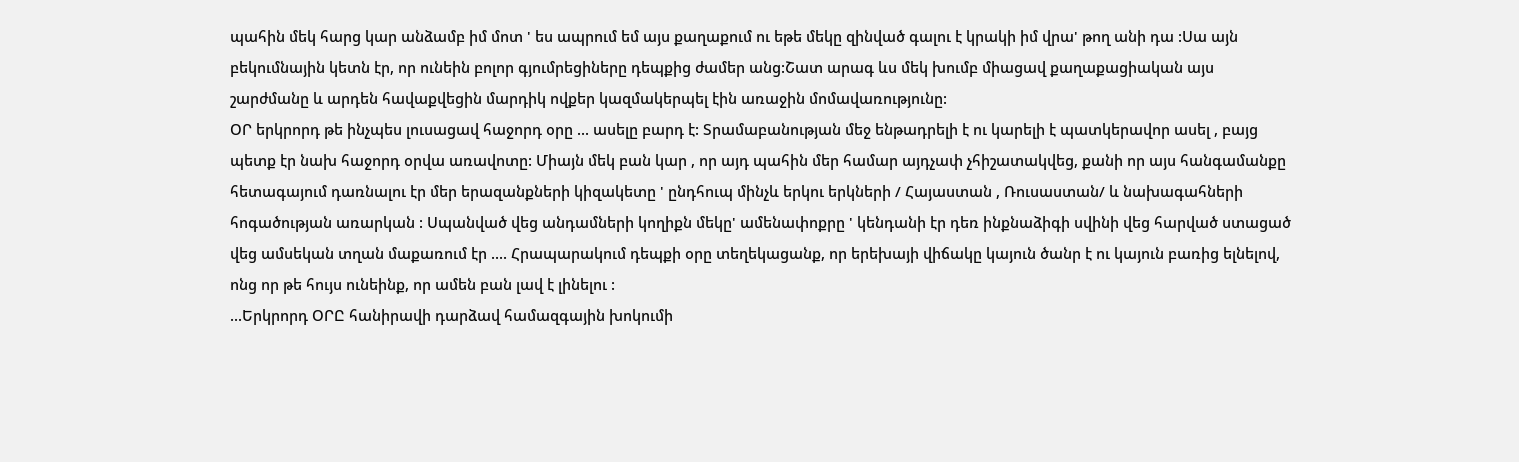պահին մեկ հարց կար անձամբ իմ մոտ ' ես ապրում եմ այս քաղաքում ու եթե մեկը զինված գալու է կրակի իմ վրա' թող անի դա :Սա այն բեկումնային կետն էր, որ ունեին բոլոր գյումրեցիները դեպքից ժամեր անց:Շատ արագ ևս մեկ խումբ միացավ քաղաքացիական այս շարժմանը և արդեն հավաքվեցին մարդիկ ովքեր կազմակերպել էին առաջին մոմավառությունը:
ՕՐ երկրորդ թե ինչպես լուսացավ հաջորդ օրը ... ասելը բարդ է: Տրամաբանության մեջ ենթադրելի է ու կարելի է պատկերավոր ասել , բայց պետք էր նախ հաջորդ օրվա առավոտը: Միայն մեկ բան կար , որ այդ պահին մեր համար այդչափ չհիշատակվեց, քանի որ այս հանգամանքը հետագայում դառնալու էր մեր երազանքների կիզակետը ' ընդհուպ մինչև երկու երկների / Հայաստան , Ռուսաստան/ և նախագահների հոգածության առարկան : Սպանված վեց անդամների կողիքն մեկը' ամենափոքրը ' կենդանի էր դեռ ինքնաձիգի սվինի վեց հարված ստացած վեց ամսեկան տղան մաքառում էր .... Հրապարակում դեպքի օրը տեղեկացանք, որ երեխայի վիճակը կայուն ծանր է ու կայուն բառից ելնելով, ոնց որ թե հույս ունեինք, որ ամեն բան լավ է լինելու :
...Երկրորդ ՕՐԸ հանիրավի դարձավ համազգային խոկումի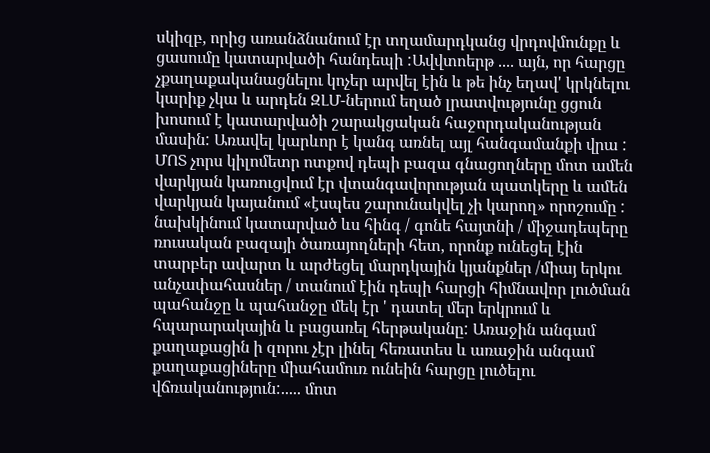սկիզբ, որից առանձնանում էր տղամարդկանց վրդովմունքը և ցասումը կատարվածի հանդեպի :Ավվտոերթ .... այն, որ հարցը չքաղաքականացնելու կոչեր արվել էին և թե ինչ եղավ' կրկնելու կարիք չկա և արդեն ԶԼՄ-ներում եղած լրատվությունը ցցուն խոսում է կատարվածի շարակցական հաջորդականության մասին: Առավել կարևոր է կանգ առնել այլ հանգամանքի վրա : ՄՈՏ չորս կիլոմետր ոտքով դեպի բազա գնացողները մոտ ամեն վարկյան կառուցվում էր վտանգավորության պատկերը և ամեն վարկյան կայանում «էսպես շարունակվել չի կարող» որոշումը : նախկինում կատարված ևս հինգ / գոնե հայտնի / միջադեպերը ռուսական բազայի ծառայողների հետ, որոնք ունեցել էին տարբեր ավարտ և արժեցել մարդկային կյանքներ /միայ երկու անչափահասներ / տանում էին դեպի հարցի հիմնավոր լուծման պահանջը և պահանջը մեկ էր ' դատել մեր երկրում և հպարարակային և բացառել հերթականը: Առաջին անգամ քաղաքացին ի զորու չէր լինել հեռատես և առաջին անգամ քաղաքացիները միահամուռ ունեին հարցը լուծելու վճռականություն:..... մոտ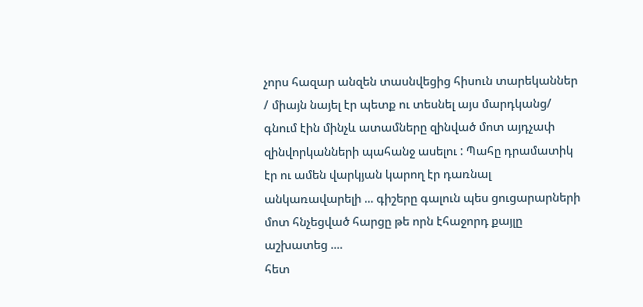չորս հազար անզեն տասնվեցից հիսուն տարեկաններ / միայն նայել էր պետք ու տեսնել այս մարդկանց/ գնում էին մինչև ատամները զինված մոտ այդչափ զինվորկանների պահանջ ասելու : Պահը դրամատիկ էր ու ամեն վարկյան կարող էր դառնալ անկառավարելի ... գիշերը գալուն պես ցուցարարների մոտ հնչեցված հարցը թե որն էհաջորդ քայլը աշխատեց ....
հետ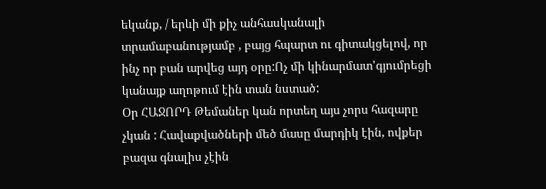եկանք, / երևի մի քիչ անհասկանալի տրամաբանությամբ , բայց հպարտ ու գիտակցելով, որ ինչ որ բան արվեց այդ օրը:Ոչ մի կինարմատ'գյումրեցի կանայք աղոթում էին տան նստած:
Օր ՀԱՋՈՐԴ Թեմաներ կան որտեղ այս չորս հազարը չկան : Հավաքվածների մեծ մասը մարդիկ էին, ովքեր բազա գնալիս չէին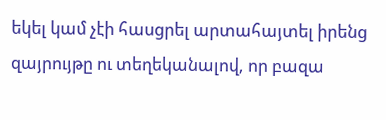եկել կամ չէի հասցրել արտահայտել իրենց զայրույթը ու տեղեկանալով, որ բազա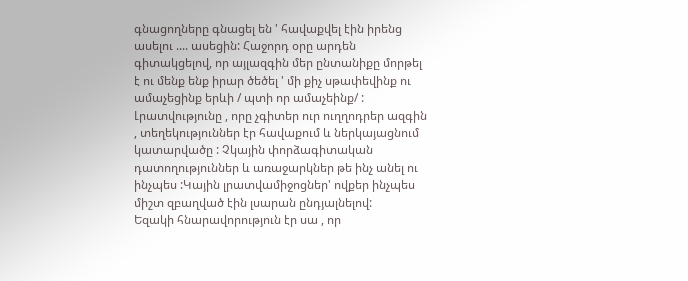գնացողները գնացել են ' հավաքվել էին իրենց ասելու .... ասեցին: Հաջորդ օրը արդեն գիտակցելով, որ այլազգին մեր ընտանիքը մորթել է ու մենք ենք իրար ծեծել ' մի քիչ սթափեվինք ու ամաչեցինք երևի / պտի որ ամաչեինք/ : Լրատվությունը , որը չգիտեր ուր ուղղոդրեր ազգին , տեղեկություններ էր հավաքում և ներկայացնում կատարվածը : Չկային փորձագիտական դատողություններ և առաջարկներ թե ինչ անել ու ինչպես :Կային լրատվամիջոցներ' ովքեր ինչպես միշտ զբաղված էին լսարան ընդյալնելով:
Եզակի հնարավորություն էր սա , որ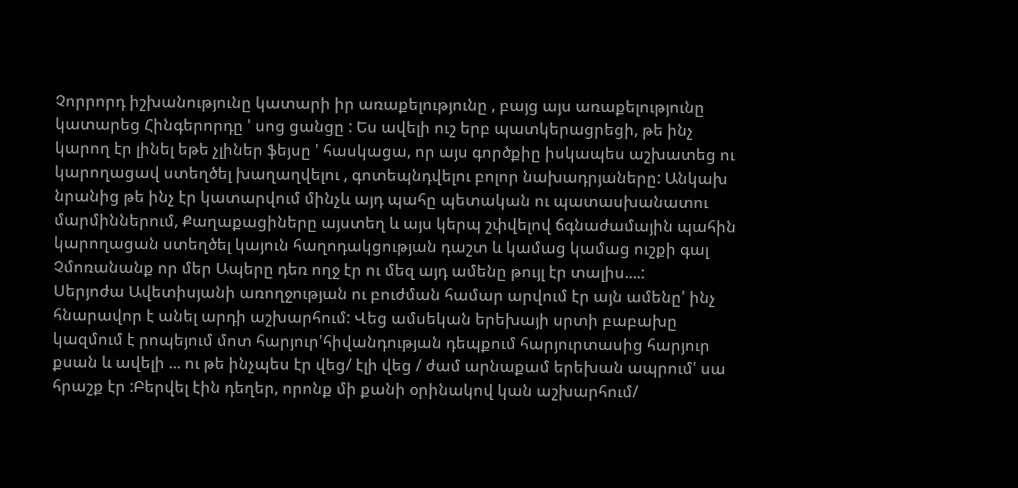Չորրորդ իշխանությունը կատարի իր առաքելությունը , բայց այս առաքելությունը կատարեց Հինգերորդը ' սոց ցանցը : Ես ավելի ուշ երբ պատկերացրեցի, թե ինչ կարող էր լինել եթե չլիներ ֆեյսը ' հասկացա, որ այս գործքիը իսկապես աշխատեց ու կարողացավ ստեղծել խաղաղվելու , գոտեպնդվելու բոլոր նախադրյաները: Անկախ նրանից թե ինչ էր կատարվում մինչև այդ պահը պետական ու պատասխանատու մարմիններում, Քաղաքացիները այստեղ և այս կերպ շփվելով ճգնաժամային պահին կարողացան ստեղծել կայուն հաղոդակցության դաշտ և կամաց կամաց ուշքի գալ
Չմոռանանք որ մեր Ապերը դեռ ողջ էր ու մեզ այդ ամենը թույլ էր տալիս....:
Սերյոժա Ավետիսյանի առողջության ու բուժման համար արվում էր այն ամենը' ինչ հնարավոր է անել արդի աշխարհում: Վեց ամսեկան երեխայի սրտի բաբախը կազմում է րոպեյում մոտ հարյուր'հիվանդության դեպքում հարյուրտասից հարյուր քսան և ավելի ... ու թե ինչպես էր վեց/ էլի վեց / ժամ արնաքամ երեխան ապրում' սա հրաշք էր :Բերվել էին դեղեր, որոնք մի քանի օրինակով կան աշխարհում/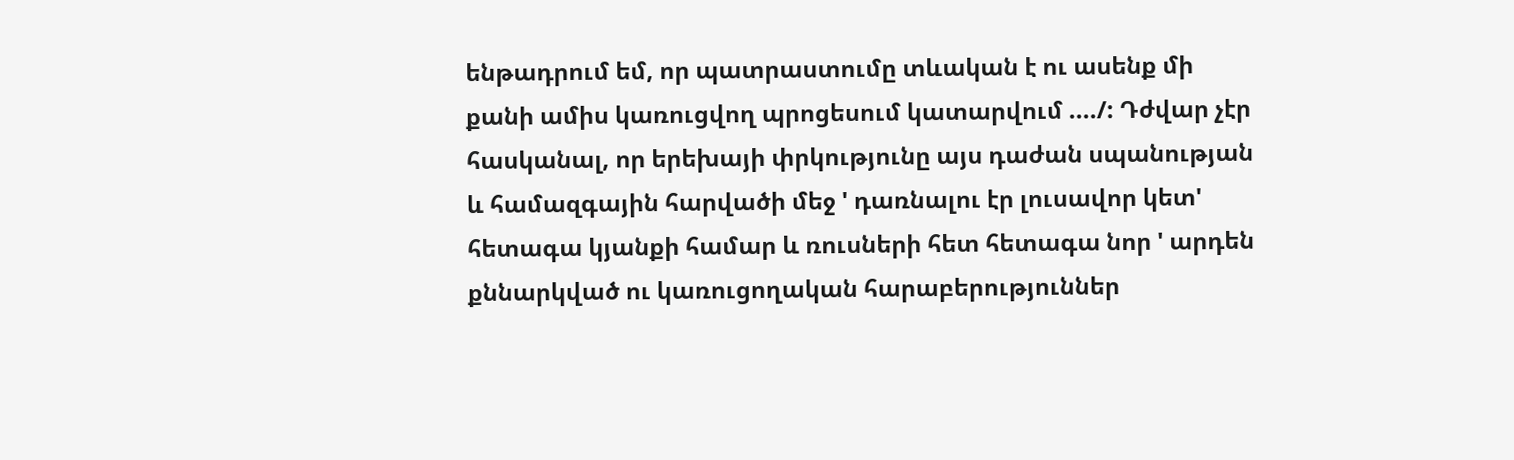ենթադրում եմ, որ պատրաստումը տևական է ու ասենք մի քանի ամիս կառուցվող պրոցեսում կատարվում ..../: Դժվար չէր հասկանալ, որ երեխայի փրկությունը այս դաժան սպանության և համազգային հարվածի մեջ ' դառնալու էր լուսավոր կետ' հետագա կյանքի համար և ռուսների հետ հետագա նոր ' արդեն քննարկված ու կառուցողական հարաբերություններ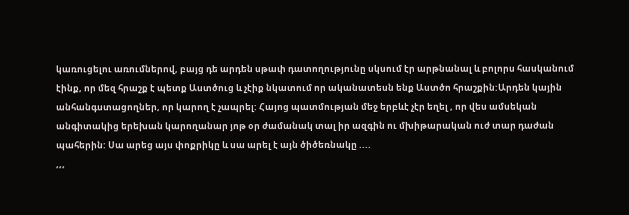կառուցելու առումներով, բայց դե արդեն սթափ դատողությունը սկսում էր արթնանալ և բոլորս հասկանում էինք, որ մեզ հրաշք է պետք Աստծուց և չէիք նկատում որ ականատեսն ենք Աստծո հրաշքին:Արդեն կային անհանգստացողներ, որ կարող է չապրել: Հայոց պատմության մեջ երբևէ չէր եղել , որ վես ամսեկան անգիտակից երեխան կարողանար յոթ օր ժամանակ տալ իր ազգին ու մխիթարական ուժ տար դաժան պահերին: Սա արեց այս փոքրիկը և սա արել է այն ծիծեռնակը ....
,,,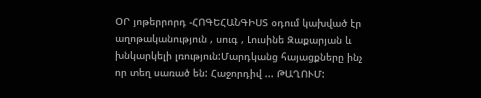ՕՐ յոթերրորդ -ՀՈԳԵՀԱՆԳԻՍՏ օդում կախված էր աղոթականություն , սուգ , Լուսինե Զաքարյան և խնկարկելի լռություն:Մարդկանց հայացքները ինչ որ տեղ սառած են: Հաջորդիվ ... ԹԱՂՈՒՄ: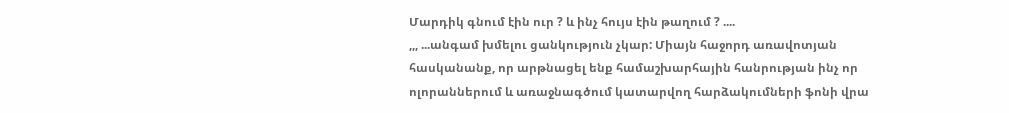Մարդիկ գնում էին ուր ? և ինչ հույս էին թաղում ? ....
,,, ...անգամ խմելու ցանկություն չկար: Միայն հաջորդ առավոտյան հասկանանք, որ արթնացել ենք համաշխարհային հանրության ինչ որ ոլորաններում և առաջնագծում կատարվող հարձակումների ֆոնի վրա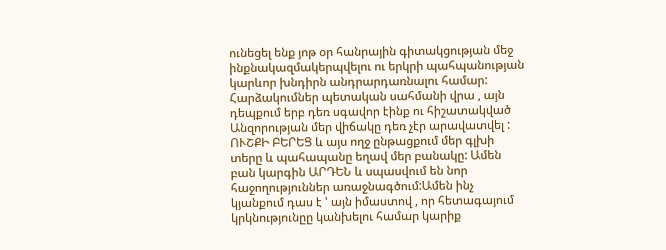ունեցել ենք յոթ օր հանրային գիտակցության մեջ ինքնակազմակերպվելու ու երկրի պահպանության կարևոր խնդիրն անդրարդառնալու համար: Հարձակումներ պետական սահմանի վրա , այն դեպքում երբ դեռ սգավոր էինք ու հիշատակված Անզորության մեր վիճակը դեռ չէր արավատվել :
ՈՒՇՔԻ ԲԵՐԵՑ և այս ողջ ընթացքում մեր գլխի տերը և պահապանը եղավ մեր բանակը: Ամեն բան կարգին ԱՐԴԵՆ և սպասվում են նոր հաջողություններ առաջնագծում:Ամեն ինչ կյանքում դաս է ' այն իմաստով , որ հետագայում կրկնությունըը կանխելու համար կարիք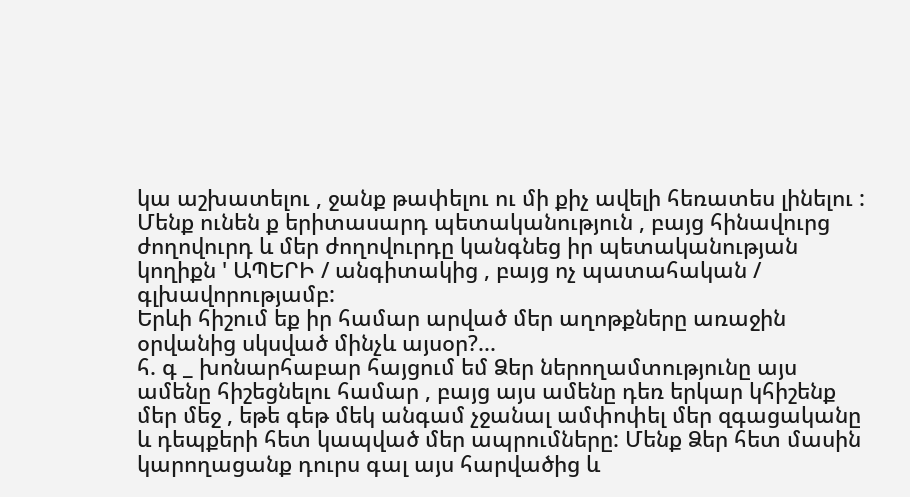կա աշխատելու , ջանք թափելու ու մի քիչ ավելի հեռատես լինելու : Մենք ունեն ք երիտասարդ պետականություն , բայց հինավուրց ժողովուրդ և մեր ժողովուրդը կանգնեց իր պետականության կողիքն ' ԱՊԵՐԻ / անգիտակից , բայց ոչ պատահական / գլխավորությամբ:
Երևի հիշում եք իր համար արված մեր աղոթքները առաջին օրվանից սկսված մինչև այսօր?...
հ. գ _ խոնարհաբար հայցում եմ Ձեր ներողամտությունը այս ամենը հիշեցնելու համար , բայց այս ամենը դեռ երկար կհիշենք մեր մեջ , եթե գեթ մեկ անգամ չջանալ ամփոփել մեր զգացականը և դեպքերի հետ կապված մեր ապրումները: Մենք Ձեր հետ մասին կարողացանք դուրս գալ այս հարվածից և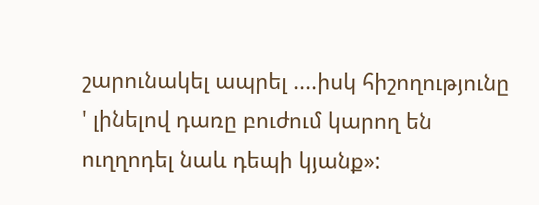շարունակել ապրել ....իսկ հիշողությունը ' լինելով դառը բուժում կարող են ուղղոդել նաև դեպի կյանք»: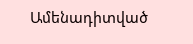Ամենադիտված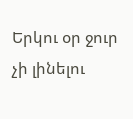Երկու օր ջուր չի լինելու